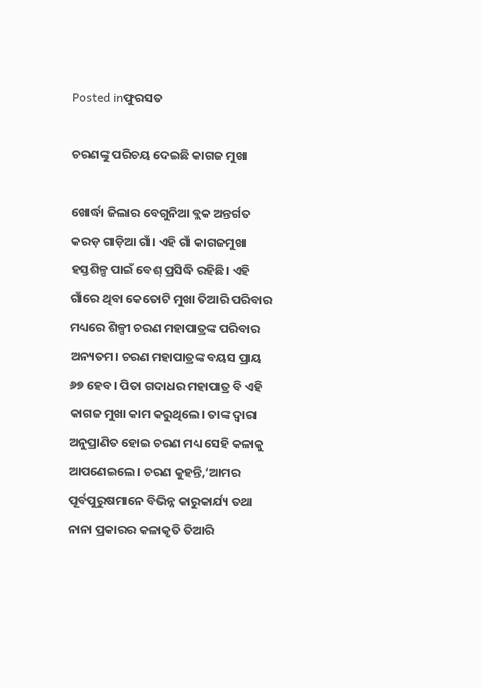Posted inଫୁରସତ

ଚରଣଙ୍କୁ ପରିଚୟ ଦେଇଛି କାଗଜ ମୁଖା

ଖୋର୍ଦ୍ଧା ଜିଲାର ବେଗୁନିଆ ବ୍ଲକ ଅନ୍ତର୍ଗତ କରଡ଼ ଗାଡ଼ିଆ ଗାଁ। ଏହି ଗାଁ କାଗଜମୁଖା ହସ୍ତଶିଳ୍ପ ପାଇଁ ବେଶ୍‌ ପ୍ରସିଦ୍ଧି ରହିଛି। ଏହି ଗାଁରେ ଥିବା କେତୋଟି ମୁଖା ତିଆରି ପରିବାର ମଧ୍ୟରେ ଶିଳ୍ପୀ ଚରଣ ମହାପାତ୍ରଙ୍କ ପରିବାର ଅନ୍ୟତମ। ଚରଣ ମହାପାତ୍ରଙ୍କ ବୟସ ପ୍ରାୟ ୬୭ ହେବ। ପିତା ଗଦାଧର ମହାପାତ୍ର ବି ଏହି କାଗଜ ମୁଖା କାମ କରୁଥିଲେ। ତାଙ୍କ ଦ୍ୱାରା ଅନୁପ୍ରାଣିତ ହୋଇ ଚରଣ ମଧ୍ୟ ସେହି କଳାକୁ ଆପଣେଇଲେ। ଚରଣ କୁହନ୍ତି,‘ଆମର ପୂର୍ବପୁରୁଷମାନେ ବିଭିନ୍ନ କାରୁକାର୍ଯ୍ୟ ତଥା ନାନା ପ୍ରକାରର କଳାକୃତି ତିଆରି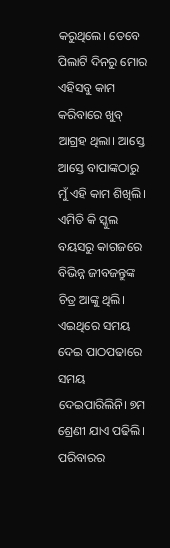କରୁଥିଲେ। ତେବେ ପିଲାଟି ଦିନରୁ ମୋର ଏହିସବୁ କାମ କରିବାରେ ଖୁବ୍‌ ଆଗ୍ରହ ଥିଲା। ଆସ୍ତେ ଆସ୍ତେ ବାପାଙ୍କଠାରୁ ମୁଁ ଏହି କାମ ଶିଖିଲି। ଏମିତି କି ସ୍କୁଲ ବୟସରୁ କାଗଜରେ ବିଭିନ୍ନ ଜୀବଜନ୍ତୁଙ୍କ ଚିତ୍ର ଆଙ୍କୁ ଥିଲି। ଏଇଥିରେ ସମୟ ଦେଇ ପାଠପଢାରେ ସମୟ ଦେଇପାରିଲିନି। ୭ମ ଶ୍ରେଣୀ ଯାଏ ପଢିଲି। ପରିବାରର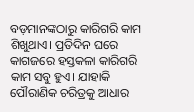ବଡ଼ମାନଙ୍କଠାରୁ କାରିଗରି କାମ ଶିଖୁଥାଏ। ପ୍ରତିଦିନ ଘରେ କାଗଜରେ ହସ୍ତକଳା କାରିଗରି କାମ ସବୁ ହୁଏ। ଯାହାକି ପୌରାଣିକ ଚରିତ୍ରକୁ ଆଧାର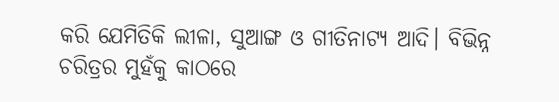କରି ଯେମିତିକି ଲୀଳା, ସୁଆଙ୍ଗ ଓ ଗୀତିନାଟ୍ୟ ଆଦି। ବିଭିନ୍ନ ଚରିତ୍ରର ମୁହଁକୁ କାଠରେ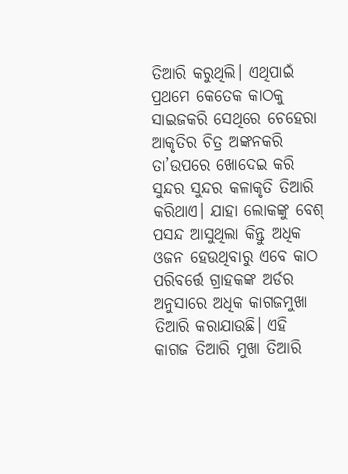ତିଆରି କରୁଥିଲି। ଏଥିପାଇଁ ପ୍ରଥମେ କେତେକ କାଠକୁ ସାଇଜକରି ସେଥିରେ ଚେହେରା ଆକୃତିର ଚିତ୍ର ଅଙ୍କନକରି ତା’ଉପରେ ଖୋଦେଇ କରି ସୁନ୍ଦର ସୁନ୍ଦର କଳାକୃତି ତିଆରି କରିଥାଏ। ଯାହା ଲୋକଙ୍କୁ ବେଶ୍‌ ପସନ୍ଦ ଆସୁଥିଲା କିନ୍ତୁ ଅଧିକ ଓଜନ ହେଉଥିବାରୁ ଏବେ କାଠ ପରିବର୍ତ୍ତେ ଗ୍ରାହକଙ୍କ ଅର୍ଡର ଅନୁସାରେ ଅଧିକ କାଗଜମୁଖା ତିଆରି କରାଯାଉଛି। ଏହି କାଗଜ ତିଆରି ମୁଖା ତିଆରି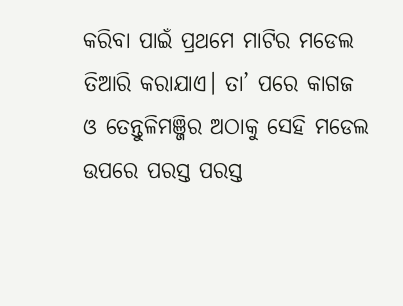କରିବା ପାଇଁ ପ୍ରଥମେ ମାଟିର ମଡେଲ ତିଆରି କରାଯାଏ। ତା’ ପରେ କାଗଜ ଓ ତେନ୍ତୁଳିମଞ୍ଜିର ଅଠାକୁ ସେହି ମଡେଲ ଉପରେ ପରସ୍ତ ପରସ୍ତ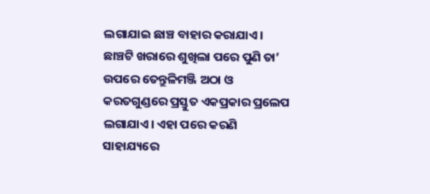ଲଗାଯାଇ ଛାଞ୍ଚ ବାହାର କରାଯାଏ। ଛାଞ୍ଚଟି ଖରାରେ ଶୁଖିଲା ପରେ ପୁଣି ତା’ ଉପରେ ତେନ୍ତୁଳିମଞ୍ଜି ଅଠା ଓ କରତଗୁଣ୍ଡରେ ପ୍ରସ୍ତୁତ ଏକପ୍ରକାର ପ୍ରଲେପ ଲଗାଯାଏ। ଏହା ପରେ କରଣି ସାହାଯ୍ୟରେ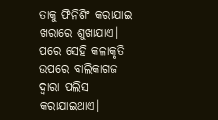ତାକୁ ଫିନିଶିଂ କରାଯାଇ ଖରାରେ ଶୁଖାଯାଏ। ପରେ ସେହି କଳାକୃତି ଉପରେ ବାଲିକାଗଜ ଦ୍ୱାରା ପଲିସ କରାଯାଇଥାଏ।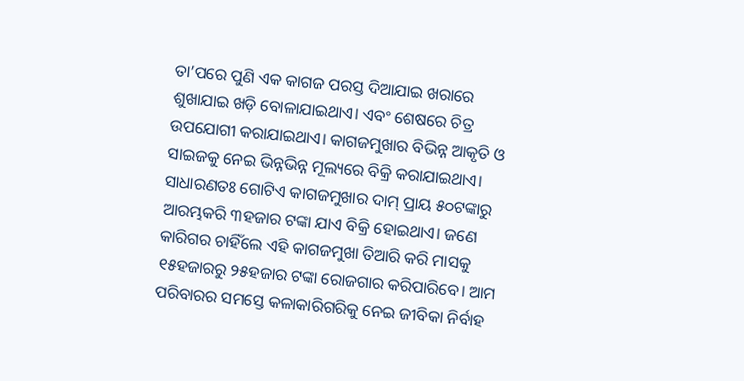ତା’ପରେ ପୁଣି ଏକ କାଗଜ ପରସ୍ତ ଦିଆଯାଇ ଖରାରେ ଶୁଖାଯାଇ ଖଡ଼ି ବୋଳାଯାଇଥାଏ। ଏବଂ ଶେଷରେ ଚିତ୍ର ଉପଯୋଗୀ କରାଯାଇଥାଏ। କାଗଜମୁଖାର ବିଭିନ୍ନ ଆକୃତି ଓ ସାଇଜକୁ ନେଇ ଭିନ୍ନଭିନ୍ନ ମୂଲ୍ୟରେ ବିକ୍ରି କରାଯାଇଥାଏ। ସାଧାରଣତଃ ଗୋଟିଏ କାଗଜମୁଖାର ଦାମ୍‌ ପ୍ରାୟ ୫୦ଟଙ୍କାରୁ ଆରମ୍ଭକରି ୩ହଜାର ଟଙ୍କା ଯାଏ ବିକ୍ରି ହୋଇଥାଏ। ଜଣେ କାରିଗର ଚାହିଁଲେ ଏହି କାଗଜମୁଖା ତିଆରି କରି ମାସକୁ ୧୫ହଜାରରୁ ୨୫ହଜାର ଟଙ୍କା ରୋଜଗାର କରିପାରିବେ। ଆମ ପରିବାରର ସମସ୍ତେ କଳାକାରିଗରିକୁ ନେଇ ଜୀବିକା ନିର୍ବାହ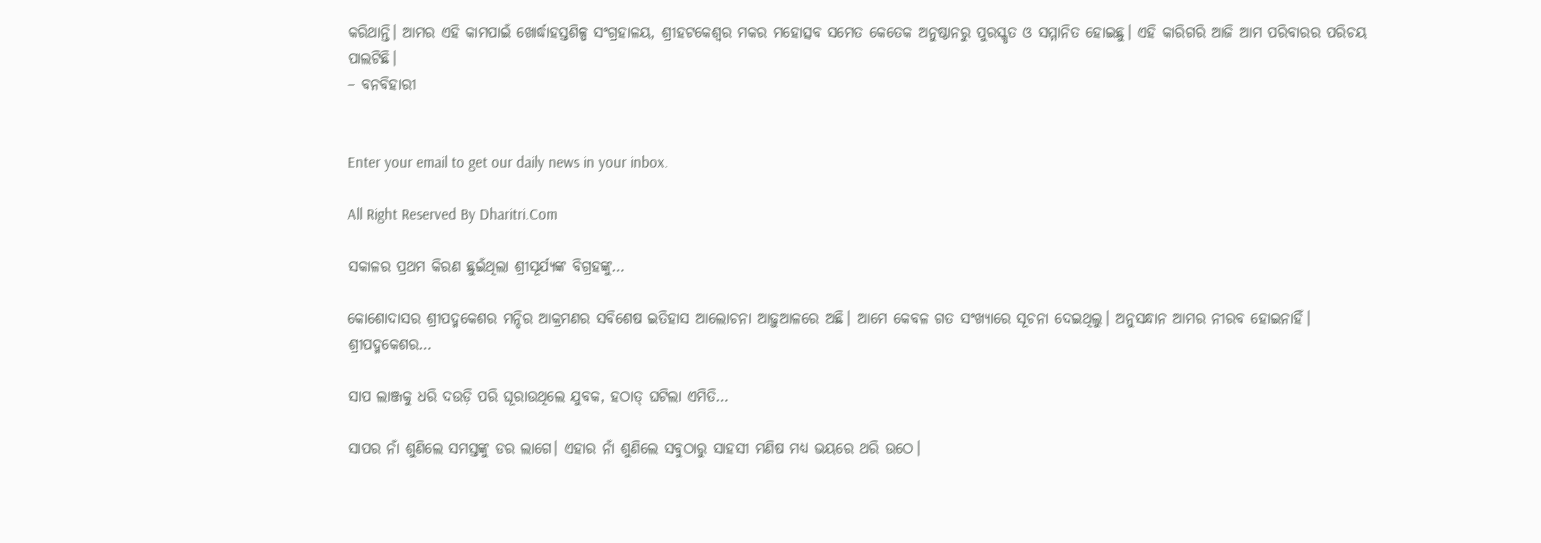କରିଥାନ୍ତି। ଆମର ଏହି କାମପାଇଁ ଖୋର୍ଦ୍ଧାହସ୍ତଶିଳ୍ପ ସଂଗ୍ରହାଳୟ, ଶ୍ରୀହଟକେଶ୍ୱର ମକର ମହୋତ୍ସବ ସମେତ କେତେକ ଅନୁଷ୍ଠାନରୁ ପୁରସ୍କୃତ ଓ ସମ୍ମାନିତ ହୋଇଛୁ। ଏହି କାରିଗରି ଆଜି ଆମ ପରିବାରର ପରିଚୟ ପାଲଟିଛି।
– ବନବିହାରୀ


Enter your email to get our daily news in your inbox.

All Right Reserved By Dharitri.Com

ସକାଳର ପ୍ରଥମ କିରଣ ଛୁଇଁଥିଲା ଶ୍ରୀସୂର୍ଯ୍ୟଙ୍କ ବିଗ୍ରହଙ୍କୁ…

କୋଶୋଦାସର ଶ୍ରୀପଦ୍ମକେଶର ମନ୍ଦିର ଆକ୍ରମଣର ସବିଶେଷ ଇତିହାସ ଆଲୋଚନା ଆଢ଼ୁଆଳରେ ଅଛି। ଆମେ କେବଳ ଗତ ସଂଖ୍ୟାରେ ସୂଚନା ଦେଇଥିଲୁ। ଅନୁସନ୍ଧାନ ଆମର ନୀରବ ହୋଇନାହିଁ। ଶ୍ରୀପଦ୍ମକେଶର…

ସାପ ଲାଞ୍ଜକୁ ଧରି ଦଉଡ଼ି ପରି ଘୂରାଉଥିଲେ ଯୁବକ, ହଠାତ୍‌ ଘଟିଲା ଏମିତି…

ସାପର ନାଁ ଶୁଣିଲେ ସମସ୍ତଙ୍କୁ ଡର ଲାଗେ। ଏହାର ନାଁ ଶୁଣିଲେ ସବୁଠାରୁ ସାହସୀ ମଣିଷ ମଧ୍ୟ ଭୟରେ ଥରି ଉଠେ।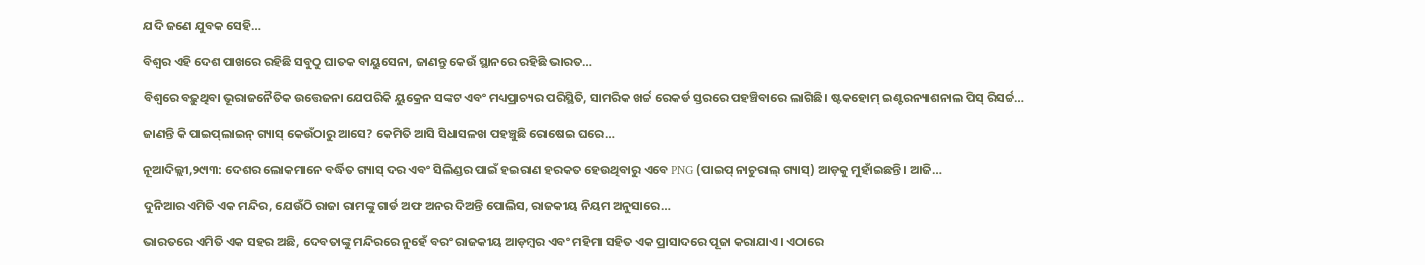ଯଦି ଜଣେ ଯୁବକ ସେହି…

ବିଶ୍ୱର ଏହି ଦେଶ ପାଖରେ ରହିଛି ସବୁଠୁ ଘାତକ ବାୟୁସେନା, ଜାଣନ୍ତୁ କେଉଁ ସ୍ଥାନରେ ରହିଛି ଭାରତ…

ବିଶ୍ୱରେ ବଢ଼ୁଥିବା ଭୂରାଜନୈତିକ ଉତ୍ତେଜନା ଯେପରିକି ୟୁକ୍ରେନ ସଙ୍କଟ ଏବଂ ମଧ୍ୟପ୍ରାଚ୍ୟର ପରିସ୍ଥିତି, ସାମରିକ ଖର୍ଚ୍ଚ ରେକର୍ଡ ସ୍ତରରେ ପହଞ୍ଚିବାରେ ଲାଗିଛି। ଷ୍ଟକହୋମ୍‌ ଇଣ୍ଟରନ୍ୟାଶନାଲ ପିସ୍‌ ରିସର୍ଚ୍ଚ…

ଜାଣନ୍ତି କି ପାଇପ୍‌ଲାଇନ୍‌ ଗ୍ୟାସ୍‌ କେଉଁଠାରୁ ଆସେ? କେମିତି ଆସି ସିଧାସଳଖ ପହଞ୍ଚୁଛି ରୋଷେଇ ଘରେ…

ନୂଆଦିଲ୍ଲୀ,୨୯ା୩: ଦେଶର ଲୋକମାନେ ବର୍ଦ୍ଧିତ ଗ୍ୟାସ୍‌ ଦର ଏବଂ ସିଲିଣ୍ଡର ପାଇଁ ହଇରାଣ ହରକତ ହେଉଥିବାରୁ ଏବେ PNG (ପାଇପ୍‌ ନାଚୁରାଲ୍‌ ଗ୍ୟାସ୍‌) ଆଡ଼କୁ ମୁହାଁଇଛନ୍ତି। ଆଜି…

ଦୁନିଆର ଏମିତି ଏକ ମନ୍ଦିର, ଯେଉଁଠି ରାଜା ରାମଙ୍କୁ ଗାର୍ଡ ଅଫ ଅନର ଦିଅନ୍ତି ପୋଲିସ, ରାଜକୀୟ ନିୟମ ଅନୁସାରେ…

ଭାରତରେ ଏମିତି ଏକ ସହର ଅଛି, ଦେବତାଙ୍କୁ ମନ୍ଦିରରେ ନୁହେଁ ବରଂ ରାଜକୀୟ ଆଡ଼ମ୍ବର ଏବଂ ମହିମା ସହିତ ଏକ ପ୍ରାସାଦରେ ପୂଜା କରାଯାଏ। ଏଠାରେ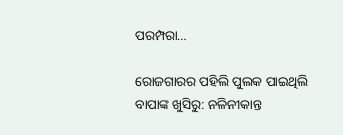ପରମ୍ପରା…

ରୋଜଗାରର ପହିଲି ପୁଲକ ପାଇଥିଲି ବାପାଙ୍କ ଖୁସିରୁ: ନଳିନୀକାନ୍ତ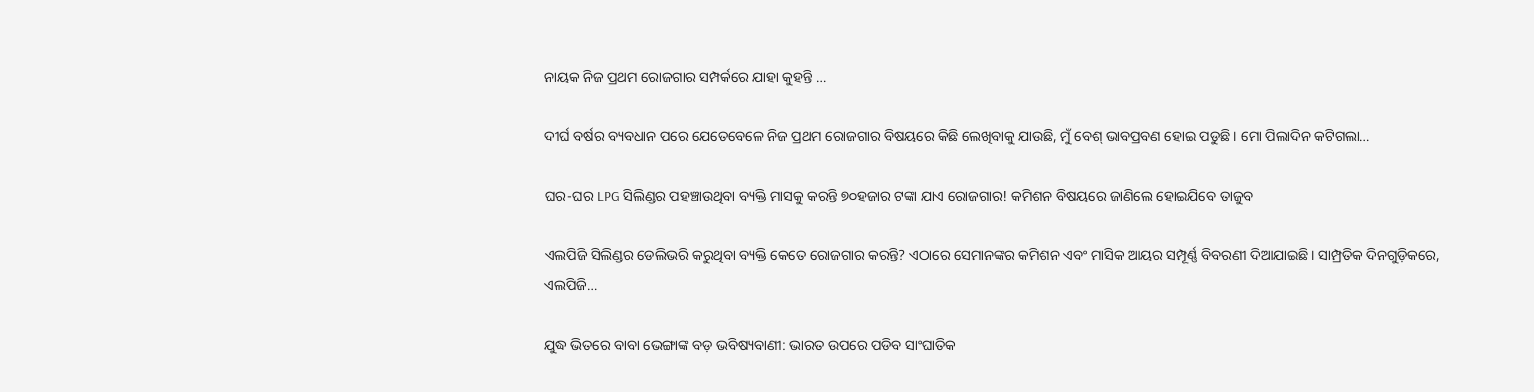ନାୟକ ନିଜ ପ୍ରଥମ ରୋଜଗାର ସମ୍ପର୍କରେ ଯାହା କୁହନ୍ତି …

ଦୀର୍ଘ ବର୍ଷର ବ୍ୟବଧାନ ପରେ ଯେତେବେଳେ ନିଜ ପ୍ରଥମ ରୋଜଗାର ବିଷୟରେ କିଛି ଲେଖିବାକୁ ଯାଉଛି, ମୁଁ ବେଶ୍‌ ଭାବପ୍ରବଣ ହୋଇ ପଡୁଛି। ମୋ ପିଲାଦିନ କଟିଗଲା…

ଘର-ଘର LPG ସିଲିଣ୍ଡର ପହଞ୍ଚାଉଥିବା ବ୍ୟକ୍ତି ମାସକୁ କରନ୍ତି ୭୦ହଜାର ଟଙ୍କା ଯାଏ ରୋଜଗାର! କମିଶନ ବିଷୟରେ ଜାଣିଲେ ହୋଇଯିବେ ତାଜୁବ

ଏଲପିଜି ସିଲିଣ୍ଡର ଡେଲିଭରି କରୁଥିବା ବ୍ୟକ୍ତି କେତେ ରୋଜଗାର କରନ୍ତି? ଏଠାରେ ସେମାନଙ୍କର କମିଶନ ଏବଂ ମାସିକ ଆୟର ସମ୍ପୂର୍ଣ୍ଣ ବିବରଣୀ ଦିଆଯାଇଛି। ସାମ୍ପ୍ରତିକ ଦିନଗୁଡ଼ିକରେ, ଏଲପିଜି…

ଯୁଦ୍ଧ ଭିତରେ ବାବା ଭେଙ୍ଗାଙ୍କ ବଡ଼ ଭବିଷ୍ୟବାଣୀ: ଭାରତ ଉପରେ ପଡିବ ସାଂଘାତିକ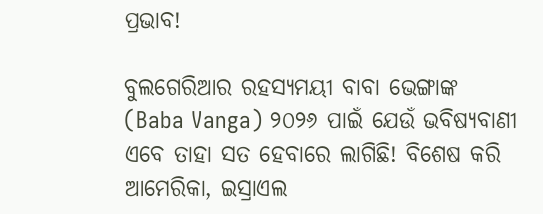ପ୍ରଭାବ!

ବୁଲଗେରିଆର ରହସ୍ୟମୟୀ ବାବା ଭେଙ୍ଗାଙ୍କ (Baba Vanga) ୨୦୨୬ ପାଇଁ ଯେଉଁ ଭବିଷ୍ୟବାଣୀ ଏବେ ତାହା ସତ ହେବାରେ ଲାଗିଛି! ବିଶେଷ କରି ଆମେରିକା, ଇସ୍ରାଏଲ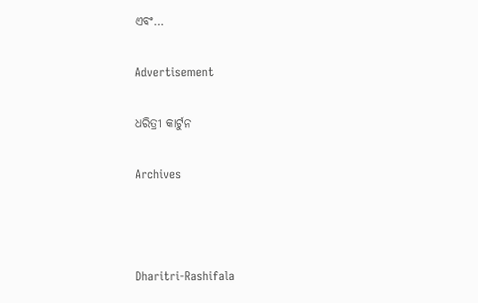ଏବଂ…

Advertisement

ଧରିତ୍ରୀ କାର୍ଟୁନ

Archives



Dharitri-Rashifala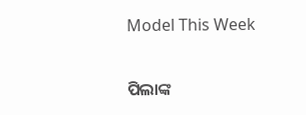Model This Week

ପିଲାଙ୍କ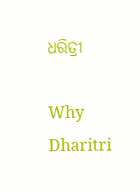ଧରିତ୍ରୀ

Why Dharitri